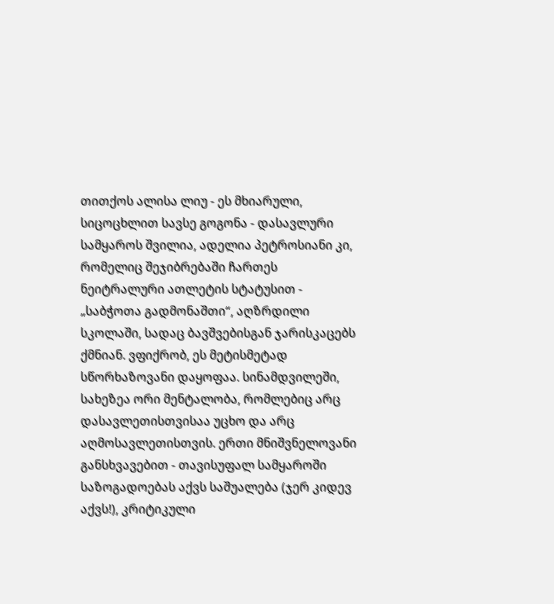თითქოს ალისა ლიუ - ეს მხიარული, სიცოცხლით სავსე გოგონა - დასავლური სამყაროს შვილია, ადელია პეტროსიანი კი, რომელიც შეჯიბრებაში ჩართეს ნეიტრალური ათლეტის სტატუსით - „საბჭოთა გადმონაშთი“, აღზრდილი სკოლაში, სადაც ბავშვებისგან ჯარისკაცებს ქმნიან. ვფიქრობ, ეს მეტისმეტად სწორხაზოვანი დაყოფაა. სინამდვილეში, სახეზეა ორი მენტალობა, რომლებიც არც დასავლეთისთვისაა უცხო და არც აღმოსავლეთისთვის. ერთი მნიშვნელოვანი განსხვავებით - თავისუფალ სამყაროში საზოგადოებას აქვს საშუალება (ჯერ კიდევ აქვს!), კრიტიკული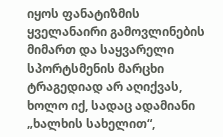იყოს ფანატიზმის ყველანაირი გამოვლინების მიმართ და საყვარელი სპორტსმენის მარცხი ტრაგედიად არ აღიქვას, ხოლო იქ, სადაც ადამიანი „ხალხის სახელით“,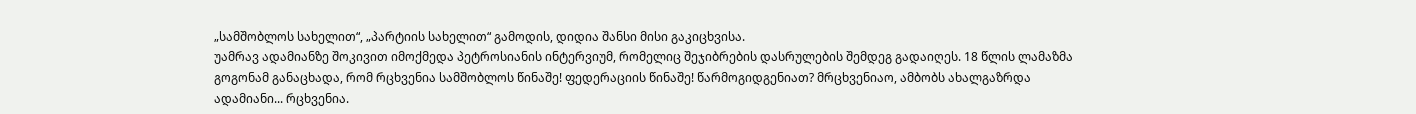„სამშობლოს სახელით“, „პარტიის სახელით“ გამოდის, დიდია შანსი მისი გაკიცხვისა.
უამრავ ადამიანზე შოკივით იმოქმედა პეტროსიანის ინტერვიუმ, რომელიც შეჯიბრების დასრულების შემდეგ გადაიღეს. 18 წლის ლამაზმა გოგონამ განაცხადა, რომ რცხვენია სამშობლოს წინაშე! ფედერაციის წინაშე! წარმოგიდგენიათ? მრცხვენიაო, ამბობს ახალგაზრდა ადამიანი... რცხვენია.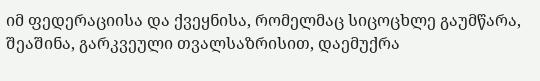იმ ფედერაციისა და ქვეყნისა, რომელმაც სიცოცხლე გაუმწარა, შეაშინა, გარკვეული თვალსაზრისით, დაემუქრა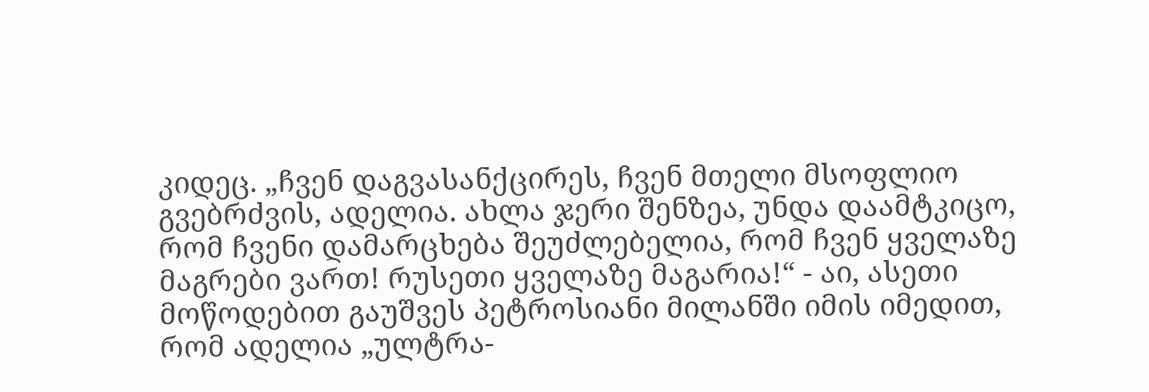კიდეც. „ჩვენ დაგვასანქცირეს, ჩვენ მთელი მსოფლიო გვებრძვის, ადელია. ახლა ჯერი შენზეა, უნდა დაამტკიცო, რომ ჩვენი დამარცხება შეუძლებელია, რომ ჩვენ ყველაზე მაგრები ვართ! რუსეთი ყველაზე მაგარია!“ - აი, ასეთი მოწოდებით გაუშვეს პეტროსიანი მილანში იმის იმედით, რომ ადელია „ულტრა-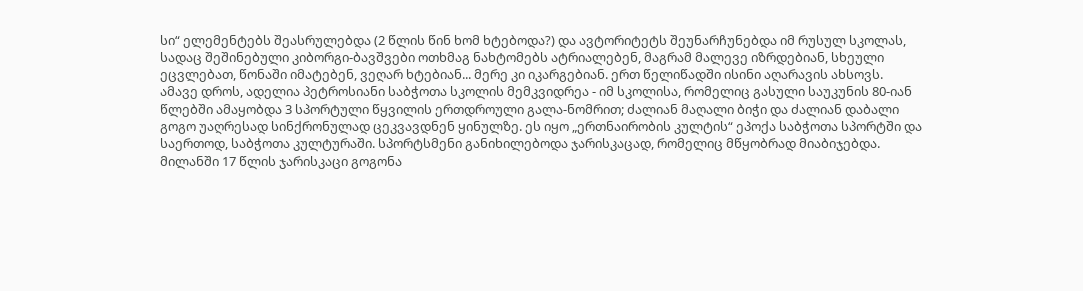სი“ ელემენტებს შეასრულებდა (2 წლის წინ ხომ ხტებოდა?) და ავტორიტეტს შეუნარჩუნებდა იმ რუსულ სკოლას, სადაც შეშინებული კიბორგი-ბავშვები ოთხმაგ ნახტომებს ატრიალებენ, მაგრამ მალევე იზრდებიან, სხეული ეცვლებათ, წონაში იმატებენ, ვეღარ ხტებიან... მერე კი იკარგებიან. ერთ წელიწადში ისინი აღარავის ახსოვს.
ამავე დროს, ადელია პეტროსიანი საბჭოთა სკოლის მემკვიდრეა - იმ სკოლისა, რომელიც გასული საუკუნის 80-იან წლებში ამაყობდა 3 სპორტული წყვილის ერთდროული გალა-ნომრით; ძალიან მაღალი ბიჭი და ძალიან დაბალი გოგო უაღრესად სინქრონულად ცეკვავდნენ ყინულზე. ეს იყო „ერთნაირობის კულტის“ ეპოქა საბჭოთა სპორტში და საერთოდ, საბჭოთა კულტურაში. სპორტსმენი განიხილებოდა ჯარისკაცად, რომელიც მწყობრად მიაბიჯებდა.
მილანში 17 წლის ჯარისკაცი გოგონა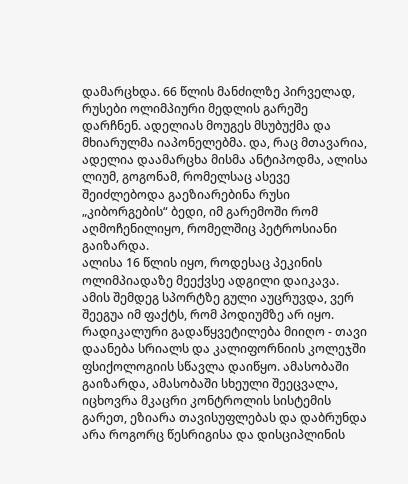დამარცხდა. 66 წლის მანძილზე პირველად, რუსები ოლიმპიური მედლის გარეშე დარჩნენ. ადელიას მოუგეს მსუბუქმა და მხიარულმა იაპონელებმა. და, რაც მთავარია, ადელია დაამარცხა მისმა ანტიპოდმა, ალისა ლიუმ, გოგონამ, რომელსაც ასევე შეიძლებოდა გაეზიარებინა რუსი „კიბორგების“ ბედი, იმ გარემოში რომ აღმოჩენილიყო, რომელშიც პეტროსიანი გაიზარდა.
ალისა 16 წლის იყო, როდესაც პეკინის ოლიმპიადაზე მეექვსე ადგილი დაიკავა. ამის შემდეგ სპორტზე გული აუცრუვდა, ვერ შეეგუა იმ ფაქტს, რომ პოდიუმზე არ იყო. რადიკალური გადაწყვეტილება მიიღო - თავი დაანება სრიალს და კალიფორნიის კოლეჯში ფსიქოლოგიის სწავლა დაიწყო. ამასობაში გაიზარდა, ამასობაში სხეული შეეცვალა, იცხოვრა მკაცრი კონტროლის სისტემის გარეთ, ეზიარა თავისუფლებას და დაბრუნდა არა როგორც წესრიგისა და დისციპლინის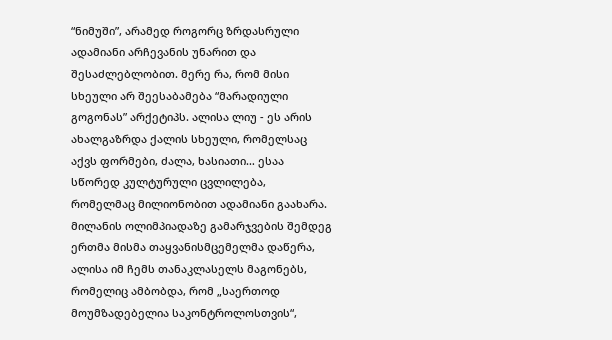“ნიმუში”, არამედ როგორც ზრდასრული ადამიანი არჩევანის უნარით და შესაძლებლობით. მერე რა, რომ მისი სხეული არ შეესაბამება “მარადიული გოგონას” არქეტიპს. ალისა ლიუ - ეს არის ახალგაზრდა ქალის სხეული, რომელსაც აქვს ფორმები, ძალა, ხასიათი… ესაა სწორედ კულტურული ცვლილება, რომელმაც მილიონობით ადამიანი გაახარა.
მილანის ოლიმპიადაზე გამარჯვების შემდეგ ერთმა მისმა თაყვანისმცემელმა დაწერა, ალისა იმ ჩემს თანაკლასელს მაგონებს, რომელიც ამბობდა, რომ „საერთოდ მოუმზადებელია საკონტროლოსთვის“,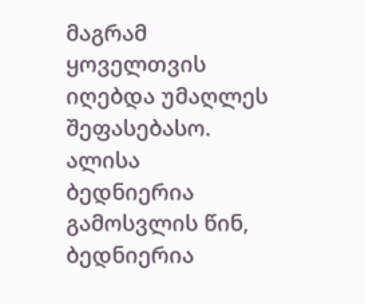მაგრამ ყოველთვის იღებდა უმაღლეს შეფასებასო. ალისა ბედნიერია გამოსვლის წინ, ბედნიერია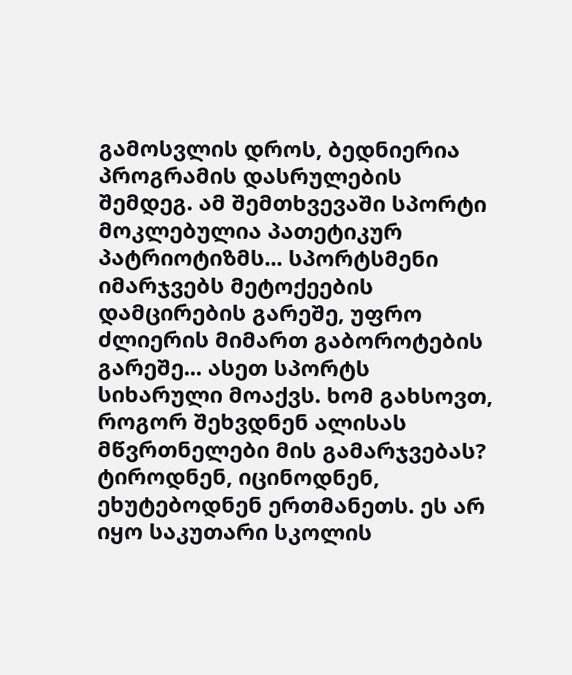გამოსვლის დროს, ბედნიერია პროგრამის დასრულების შემდეგ. ამ შემთხვევაში სპორტი მოკლებულია პათეტიკურ პატრიოტიზმს... სპორტსმენი იმარჯვებს მეტოქეების დამცირების გარეშე, უფრო ძლიერის მიმართ გაბოროტების გარეშე... ასეთ სპორტს სიხარული მოაქვს. ხომ გახსოვთ, როგორ შეხვდნენ ალისას მწვრთნელები მის გამარჯვებას? ტიროდნენ, იცინოდნენ, ეხუტებოდნენ ერთმანეთს. ეს არ იყო საკუთარი სკოლის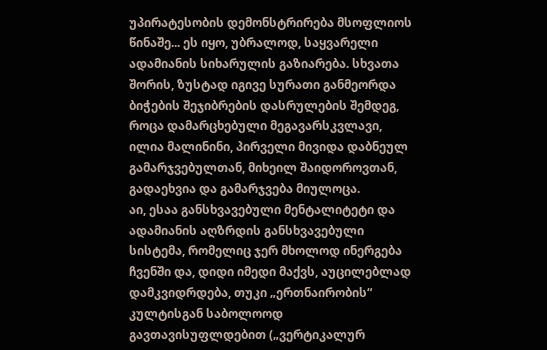უპირატესობის დემონსტრირება მსოფლიოს წინაშე... ეს იყო, უბრალოდ, საყვარელი ადამიანის სიხარულის გაზიარება. სხვათა შორის, ზუსტად იგივე სურათი განმეორდა ბიჭების შეჯიბრების დასრულების შემდეგ, როცა დამარცხებული მეგავარსკვლავი, ილია მალინინი, პირველი მივიდა დაბნეულ გამარჯვებულთან, მიხეილ შაიდოროვთან, გადაეხვია და გამარჯვება მიულოცა.
აი, ესაა განსხვავებული მენტალიტეტი და ადამიანის აღზრდის განსხვავებული სისტემა, რომელიც ჯერ მხოლოდ ინერგება ჩვენში და, დიდი იმედი მაქვს, აუცილებლად დამკვიდრდება, თუკი „ერთნაირობის“ კულტისგან საბოლოოდ გავთავისუფლდებით („ვერტიკალურ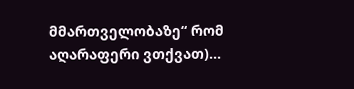მმართველობაზე“ რომ აღარაფერი ვთქვათ)...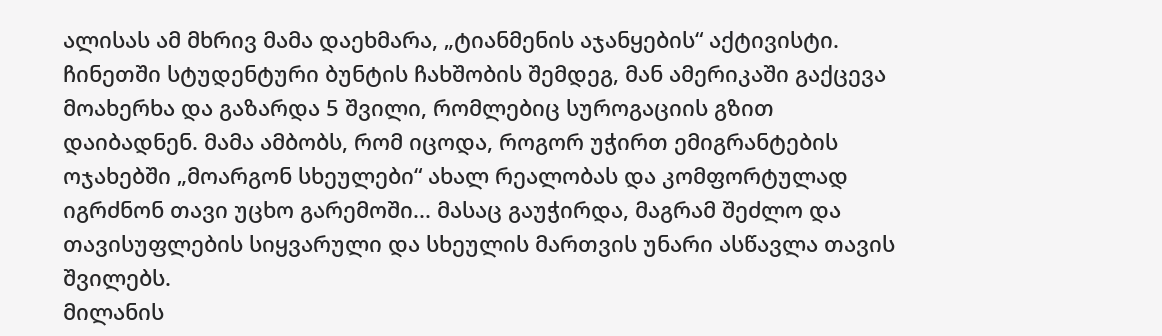ალისას ამ მხრივ მამა დაეხმარა, „ტიანმენის აჯანყების“ აქტივისტი. ჩინეთში სტუდენტური ბუნტის ჩახშობის შემდეგ, მან ამერიკაში გაქცევა მოახერხა და გაზარდა 5 შვილი, რომლებიც სუროგაციის გზით დაიბადნენ. მამა ამბობს, რომ იცოდა, როგორ უჭირთ ემიგრანტების ოჯახებში „მოარგონ სხეულები“ ახალ რეალობას და კომფორტულად იგრძნონ თავი უცხო გარემოში... მასაც გაუჭირდა, მაგრამ შეძლო და თავისუფლების სიყვარული და სხეულის მართვის უნარი ასწავლა თავის შვილებს.
მილანის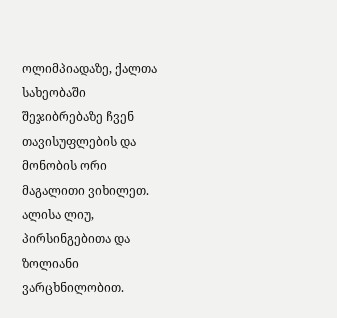ოლიმპიადაზე, ქალთა სახეობაში შეჯიბრებაზე ჩვენ თავისუფლების და მონობის ორი მაგალითი ვიხილეთ. ალისა ლიუ, პირსინგებითა და ზოლიანი ვარცხნილობით.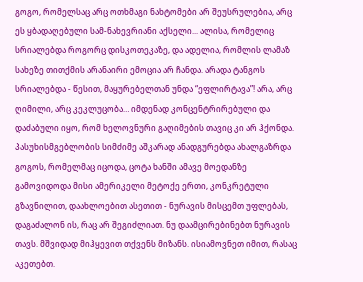გოგო, რომელსაც არც ოთხმაგი ნახტომები არ შეუსრულებია, არც ეს ყბადაღებული სამ-ნახევრიანი აქსელი... ალისა, რომელიც სრიალებდა როგორც დისკოთეკაზე, და ადელია, რომლის ლამაზ სახეზე თითქმის არანაირი ემოცია არ ჩანდა. არადა ტანგოს სრიალებდა - წესით, მაყურებელთან უნდა “ეფლირტავა”! არა, არც ღიმილი, არც კეკლუცობა… იმდენად კონცენტრირებული და დაძაბული იყო, რომ ხელოვნური გაღიმების თავიც კი არ ჰქონდა. პასუხისმგებლობის სიმძიმე აშკარად ანადგურებდა ახალგაზრდა გოგოს, რომელმაც იცოდა, ცოტა ხანში ამავე მოედანზე გამოვიდოდა მისი ამერიკელი მეტოქე ერთი, კონკრეტული გზავნილით, დაახლოებით ასეთით - ნურავის მისცემთ უფლებას, დაგაძალონ ის, რაც არ შეგიძლიათ. ნუ დაამცირებინებთ ნურავის თავს. მშვიდად მიჰყევით თქვენს მიზანს. ისიამოვნეთ იმით, რასაც აკეთებთ.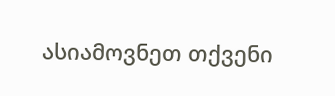ასიამოვნეთ თქვენი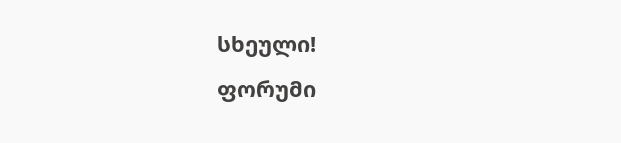სხეული!
ფორუმი